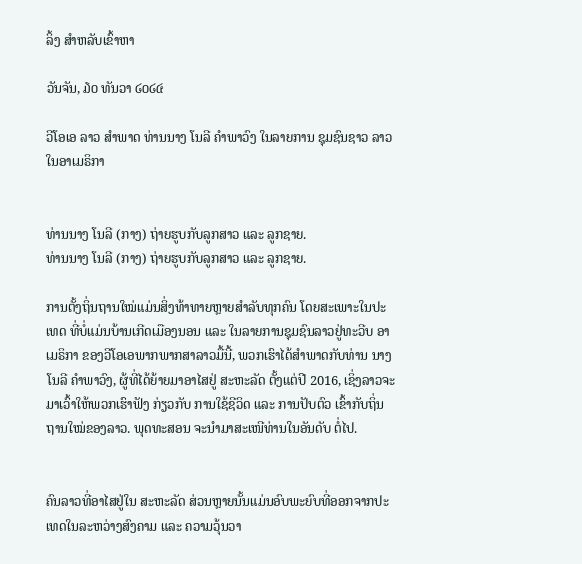ລິ້ງ ສຳຫລັບເຂົ້າຫາ

ວັນຈັນ, ໓໐ ທັນວາ ໒໐໒໔

ວີໂອເອ ລາວ ສຳພາດ ທ່ານນາງ ໂນລີ ຄຳພາວົງ ໃນລາຍການ ຊຸມຊົນຊາວ ລາວ ໃນອາເມຣິກາ


ທ່ານນາງ ໂນລີ (ກາງ) ຖ່າຍຮູບກັບລູກສາວ ແລະ ລູກຊາຍ.
ທ່ານນາງ ໂນລີ (ກາງ) ຖ່າຍຮູບກັບລູກສາວ ແລະ ລູກຊາຍ.

ການຕັ້ງຖິ່ນຖານໃໝ່ແມ່ນສິ່ງທ້າທາຍຫຼາຍສຳລັບທຸກຄົນ ໂດຍສະເພາະໃນປະ ເທດ ທີ່ບໍ່ແມ່ນບ້ານເກີດເມືອງນອນ ແລະ ໃນລາຍການຊຸມຊົນລາວຢູ່ທະວີບ ອາເມຣິກາ ຂອງວີໂອເອພາກພາກສາລາວມື້ນີ້, ພວກເຮົາໄດ້ສຳພາດກັບທ່ານ ນາງ ໂນລີ ຄຳພາວົງ, ຜູ້ທີ່ໄດ້ຍ້າຍມາອາໄສຢູ່ ສະຫະລັດ ຕັ້ງແຕ່ປີ 2016, ເຊິ່ງລາວຈະມາເວົ້າໃຫ້ພວກເຮົາຟັງ ກ່ຽວກັບ ການໃຊ້ຊີວິດ ແລະ ການປັບຕົວ ເຂົ້າກັບຖິ່ນຖານໃໝ່ຂອງລາວ. ພຸດທະສອນ ຈະນຳມາສະເໜີທ່ານໃນອັນດັບ ຕໍ່ໄປ.


ຄົນລາວທີ່ອາໄສຢູ່ໃນ ສະຫະລັດ ສ່ວນຫຼາຍນັ້ນແມ່ນອົບພະຍົບທີ່ອອກຈາກປະເທດໃນລະຫວ່າງສົງຄາມ ແລະ ຄວາມວຸ້ນວາ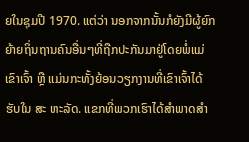ຍໃນຊຸມປີ 1970. ແຕ່ວ່າ ນອກຈາກນັ້ນກໍຍັງມີຜູ້ຍົກຍ້າຍຖິ່ນຖານຄົນອື່ນໆທີ່ຖືກປະກັນມາຢູ່ໂດຍພໍ່ແມ່ເຂົາເຈົ້າ ຫຼື ແມ່ນກະທັ້ງຍ້ອນວຽກງານທີ່ເຂົາເຈົ້າໄດ້ຮັບໃນ ສະ ຫະລັດ. ແຂກທີ່ພວກເຮົາໄດ້ສຳພາດສຳ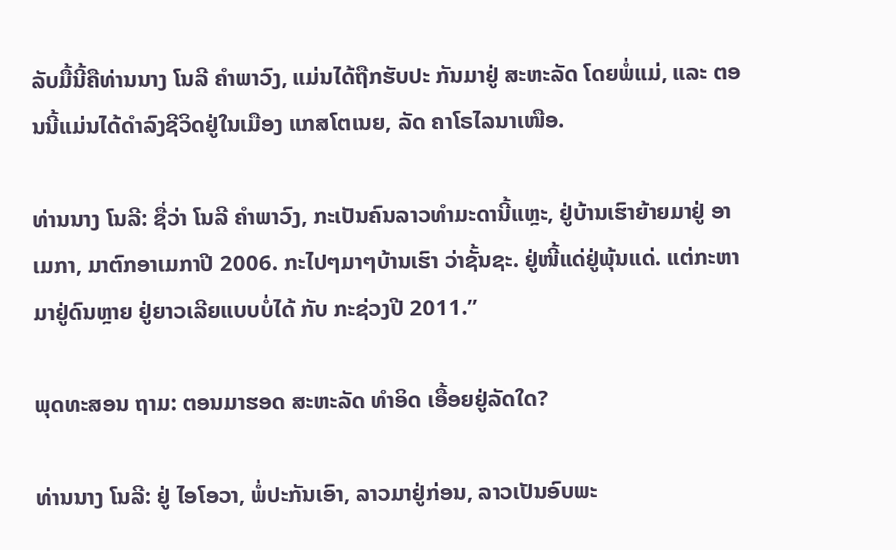ລັບມື້ນີ້ຄືທ່ານນາງ ໂນລີ ຄຳພາວົງ, ແມ່ນໄດ້ຖືກຮັບປະ ກັນມາຢູ່ ສະຫະລັດ ໂດຍພໍ່ແມ່, ແລະ ຕອນນີ້ແມ່ນໄດ້ດຳລົງຊີວິດຢູ່ໃນເມືອງ ແກສໂຕເນຍ, ລັດ ຄາໂຣໄລນາເໜືອ.

ທ່ານນາງ ໂນລີ: ຊື່ວ່າ ໂນລີ ຄຳພາວົງ, ກະເປັນຄົນລາວທຳມະດານີ້ແຫຼະ, ຢູ່ບ້ານເຮົາຍ້າຍມາຢູ່ ອາເມກາ, ມາຕົກອາເມກາປີ 2006. ກະໄປໆມາໆບ້ານເຮົາ ວ່າຊັ້ນຊະ. ຢູ່ໜີ້ແດ່ຢູ່ພຸ້ນແດ່. ແຕ່ກະຫາມາຢູ່ດົນຫຼາຍ ຢູ່ຍາວເລີຍແບບບໍ່ໄດ້ ກັບ ກະຊ່ວງປີ 2011.”

ພຸດທະສອນ ຖາມ: ຕອນມາຮອດ ສະຫະລັດ ທຳອິດ ເອື້ອຍຢູ່ລັດໃດ?

ທ່ານນາງ ໂນລີ: ຢູ່ ໄອໂອວາ, ພໍ່ປະກັນເອົາ, ລາວມາຢູ່ກ່ອນ, ລາວເປັນອົບພະ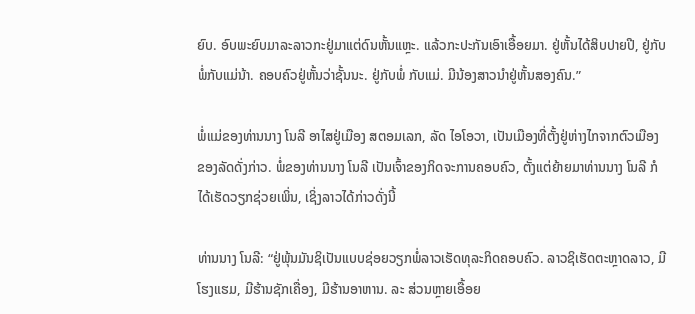ຍົບ. ອົບພະຍົບມາລະລາວກະຢູ່ມາແຕ່ດົນຫັ້ນແຫຼະ. ແລ້ວກະປະກັນເອົາເອື້ອຍມາ. ຢູ່ຫັ້ນໄດ້ສິບປາຍປີ, ຢູ່ກັບພໍ່ກັບແມ່ນ້າ. ຄອບຄົວຢູ່ຫັ້ນວ່າຊັ້ນນະ. ຢູ່ກັບພໍ່ ກັບແມ່. ມີນ້ອງສາວນຳຢູ່ຫັ້ນສອງຄົນ.”

ພໍ່ແມ່ຂອງທ່ານນາງ ໂນລີ ອາໄສຢູ່ເມືອງ ສຕອມເລກ, ລັດ ໄອໂອວາ, ເປັນເມືອງທີ່ຕັ້ງຢູ່ຫ່າງໄກຈາກຕົວເມືອງຂອງລັດດັ່ງກ່າວ. ພໍ່ຂອງທ່ານນາງ ໂນລີ ເປັນເຈົ້າຂອງກິດຈະການຄອບຄົວ, ຕັ້ງແຕ່ຍ້າຍມາທ່ານນາງ ໂນລີ ກໍໄດ້ເຮັດວຽກຊ່ວຍເພິ່ນ, ເຊິ່ງລາວໄດ້ກ່າວດັ່ງນີ້

ທ່ານນາງ ໂນລີ: “ຢູ່ພຸ້ນມັນຊິເປັນແບບຊ່ອຍວຽກພໍ່ລາວເຮັດທຸລະກິດຄອບຄົວ. ລາວຊິເຮັດຕະຫຼາດລາວ, ມີໂຮງແຮມ, ມີຮ້ານຊັກເຄື່ອງ, ມີຮ້ານອາຫານ. ລະ ສ່ວນຫຼາຍເອື້ອຍ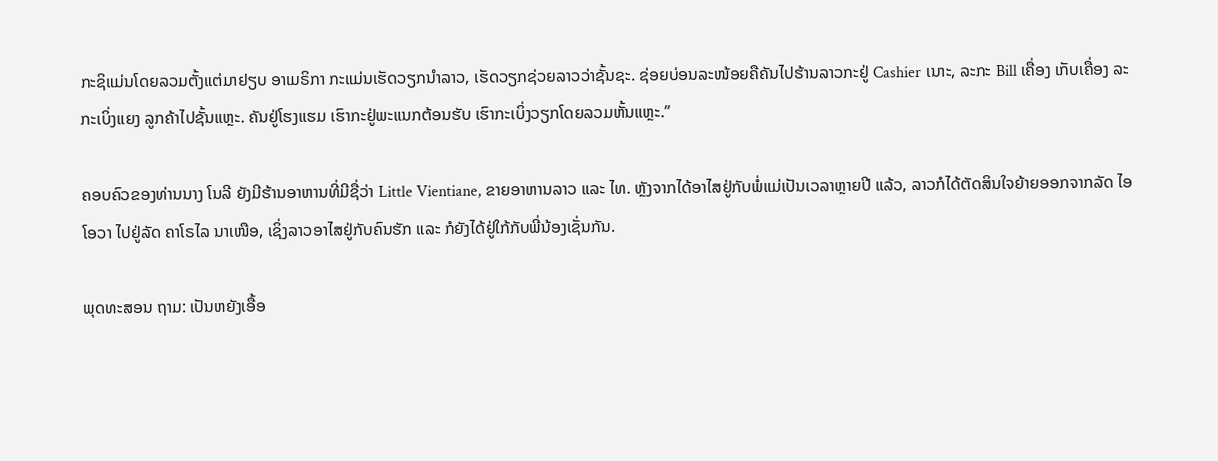ກະຊິແມ່ນໂດຍລວມຕັ້ງແຕ່ມາຢຽບ ອາເມຣິກາ ກະແມ່ນເຮັດວຽກນຳລາວ, ເຮັດວຽກຊ່ວຍລາວວ່າຊັ້ນຊະ. ຊ່ອຍບ່ອນລະໜ້ອຍຄືຄັນໄປຮ້ານລາວກະຢູ່ Cashier ເນາະ, ລະກະ Bill ເຄື່ອງ ເກັບເຄື່ອງ ລະກະເບິ່ງແຍງ ລູກຄ້າໄປຊັ້ນແຫຼະ. ຄັນຢູ່ໂຮງແຮມ ເຮົາກະຢູ່ພະແນກຕ້ອນຮັບ ເຮົາກະເບິ່ງວຽກໂດຍລວມຫັ້ນແຫຼະ.”

ຄອບຄົວຂອງທ່ານນາງ ໂນລີ ຍັງມີຮ້ານອາຫານທີ່ມີຊື່ວ່າ Little Vientiane, ຂາຍອາຫານລາວ ແລະ ໄທ. ຫຼັງຈາກໄດ້ອາໄສຢູ່ກັບພໍ່ແມ່ເປັນເວລາຫຼາຍປີ ແລ້ວ, ລາວກໍໄດ້ຕັດສິນໃຈຍ້າຍອອກຈາກລັດ ໄອໂອວາ ໄປຢູ່ລັດ ຄາໂຣໄລ ນາເໜືອ, ເຊິ່ງລາວອາໄສຢູ່ກັບຄົນຮັກ ແລະ ກໍຍັງໄດ້ຢູ່ໃກ້ກັບພີ່ນ້ອງເຊັ່ນກັນ.

ພຸດທະສອນ ຖາມ: ເປັນຫຍັງເອື້ອ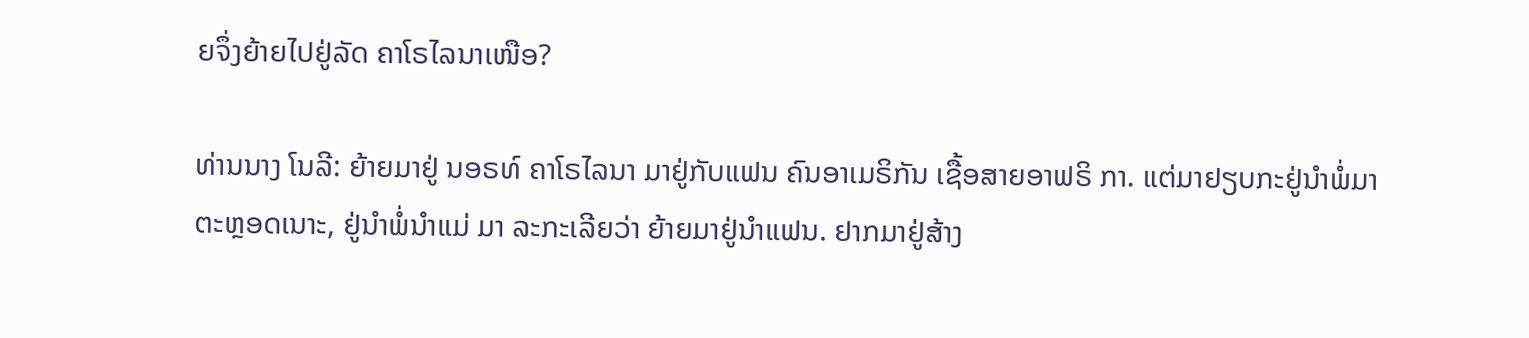ຍຈຶ່ງຍ້າຍໄປຢູ່ລັດ ຄາໂຣໄລນາເໜືອ?

ທ່ານນາງ ໂນລີ: ຍ້າຍມາຢູ່ ນອຣທ໌ ຄາໂຣໄລນາ ມາຢູ່ກັບແຟນ ຄົນອາເມຣິກັນ ເຊື້ອສາຍອາຟຣິ ກາ. ແຕ່ມາຢຽບກະຢູ່ນຳພໍ່ມາຕະຫຼອດເນາະ, ຢູ່ນຳພໍ່ນຳແມ່ ມາ ລະກະເລີຍວ່າ ຍ້າຍມາຢູ່ນຳແຟນ. ຢາກມາຢູ່ສ້າງ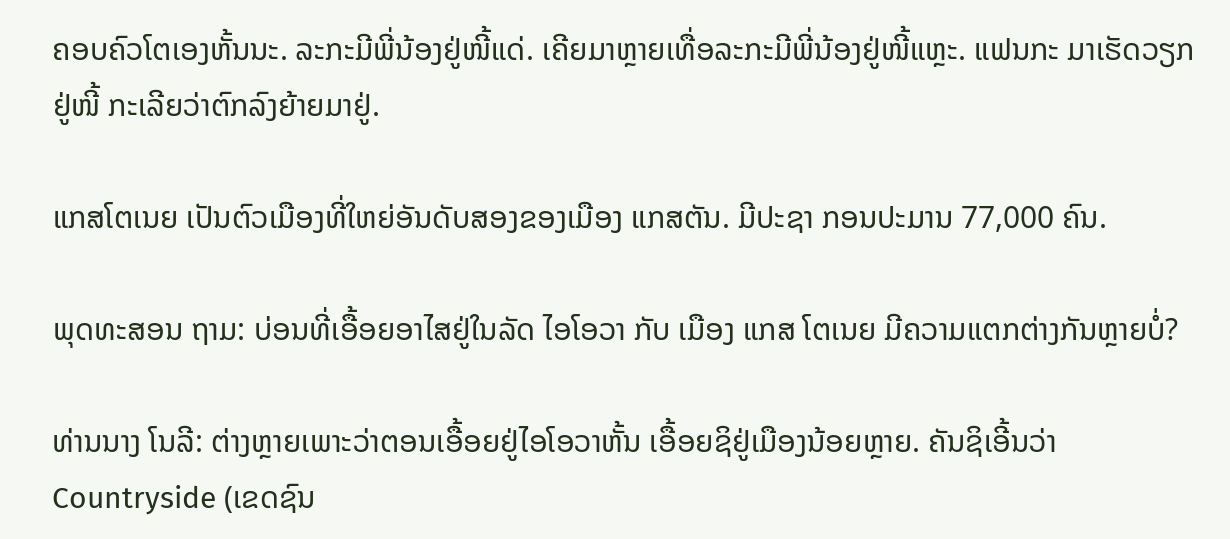ຄອບຄົວໂຕເອງຫັ້ນນະ. ລະກະມີພີ່ນ້ອງຢູ່ໜີ້ແດ່. ເຄີຍມາຫຼາຍເທື່ອລະກະມີພີ່ນ້ອງຢູ່ໜີ້ແຫຼະ. ແຟນກະ ມາເຮັດວຽກຢູ່ໜີ້ ກະເລີຍວ່າຕົກລົງຍ້າຍມາຢູ່.

ແກສໂຕເນຍ ເປັນຕົວເມືອງທີ່ໃຫຍ່ອັນດັບສອງຂອງເມືອງ ແກສຕັນ. ມີປະຊາ ກອນປະມານ 77,000 ຄົນ.

ພຸດທະສອນ ຖາມ: ບ່ອນທີ່ເອື້ອຍອາໄສຢູ່ໃນລັດ ໄອໂອວາ ກັບ ເມືອງ ແກສ ໂຕເນຍ ມີຄວາມແຕກຕ່າງກັນຫຼາຍບໍ່?

ທ່ານນາງ ໂນລີ: ຕ່າງຫຼາຍເພາະວ່າຕອນເອື້ອຍຢູ່ໄອໂອວາຫັ້ນ ເອື້ອຍຊິຢູ່ເມືອງນ້ອຍຫຼາຍ. ຄັນຊິເອີ້ນວ່າ Countryside (ເຂດຊົນ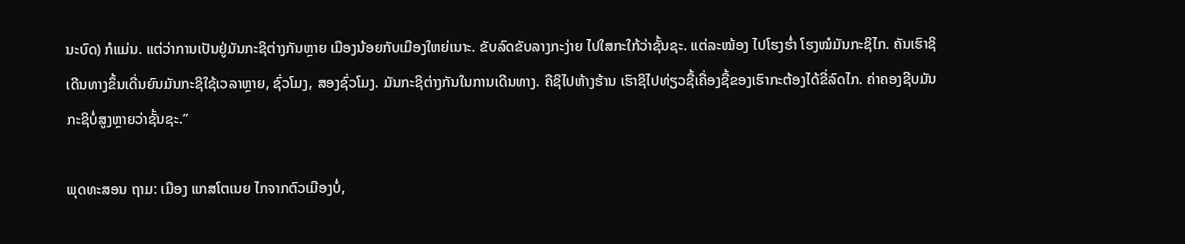ນະບົດ) ກໍແມ່ນ. ແຕ່ວ່າການເປັນຢູ່ມັນກະຊິຕ່າງກັນຫຼາຍ ເມືອງນ້ອຍກັບເມືອງໃຫຍ່ເນາະ. ຂັບລົດຂັບລາງກະງ່າຍ ໄປໃສກະໃກ້ວ່າຊັ້ນຊະ. ແຕ່ລະໝ້ອງ ໄປໂຮງຮໍ່າ ໂຮງໝໍມັນກະຊິໄກ. ຄັນເຮົາຊິເດີນທາງຂຶ້ນເດີ່ນຍົນມັນກະຊິໃຊ້ເວລາຫຼາຍ, ຊົ່ວໂມງ, ສອງຊົ່ວໂມງ. ມັນກະຊິຕ່າງກັນໃນການເດີນທາງ. ຄືຊິໄປຫ້າງຮ້ານ ເຮົາຊິໄປທ່ຽວຊື້ເຄື່ອງຊື້ຂອງເຮົາກະຕ້ອງໄດ້ຂີ່ລົດໄກ. ຄ່າຄອງຊີບມັນກະຊິບໍ່ສູງຫຼາຍວ່າຊັ້ນຊະ.”

ພຸດທະສອນ ຖາມ: ເມືອງ ແກສໂຕເນຍ ໄກຈາກຕົວເມືອງບໍ່,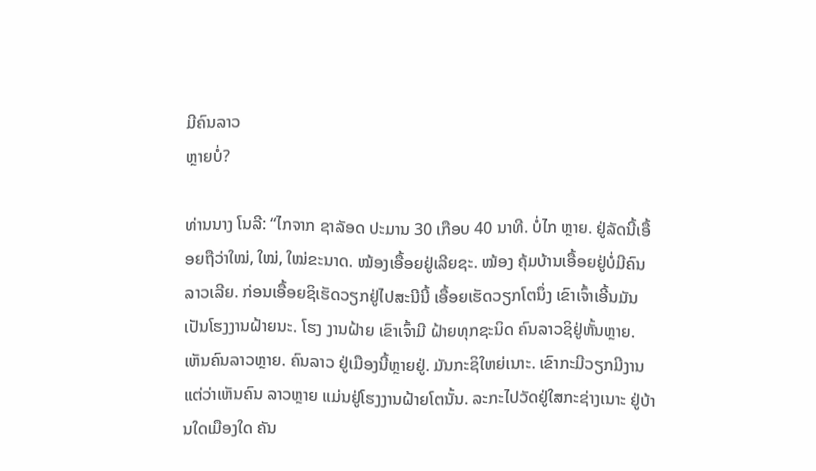ມີຄົນລາວ
ຫຼາຍບໍ່?

ທ່ານນາງ ໂນລີ: “ໄກຈາກ ຊາລັອດ ປະມານ 30 ເກືອບ 40 ນາທີ. ບໍ່ໄກ ຫຼາຍ. ຢູ່ລັດນີ້ເອື້ອຍຖືວ່າໃໝ່, ໃໝ່, ໃໝ່ຂະນາດ. ໝ້ອງເອື້ອຍຢູ່ເລີຍຊະ. ໝ້ອງ ຄຸ້ມບ້ານເອື້ອຍຢູ່ບໍ່ມີຄົນລາວເລີຍ. ກ່ອນເອື້ອຍຊິເຮັດວຽກຢູ່ໄປສະນີນີ້ ເອື້ອຍເຮັດວຽກໂຕນຶ່ງ ເຂົາເຈົ້າເອີ້ນມັນເປັນໂຮງງານຝ້າຍນະ. ໂຮງ ງານຝ້າຍ ເຂົາເຈົ້າມີ ຝ້າຍທຸກຊະນິດ ຄົນລາວຊິຢູ່ຫັ້ນຫຼາຍ. ເຫັນຄົນລາວຫຼາຍ. ຄົນລາວ ຢູ່ເມືອງນີ້ຫຼາຍຢູ່. ມັນກະຊິໃຫຍ່ເນາະ. ເຂົາກະມີວຽກມີງານ ແຕ່ວ່າເຫັນຄົນ ລາວຫຼາຍ ແມ່ນຢູ່ໂຮງງານຝ້າຍໂຕນັ້ນ. ລະກະໄປວັດຢູ່ໃສກະຊ່າງເນາະ ຢູ່ບ້ານໃດເມືອງໃດ ຄັນ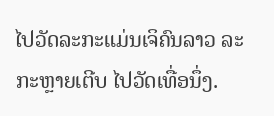ໄປວັດລະກະແມ່ນເຈິຄົນລາວ ລະກະຫຼາຍເຕີບ ໄປວັດເທື່ອນຶ່ງ.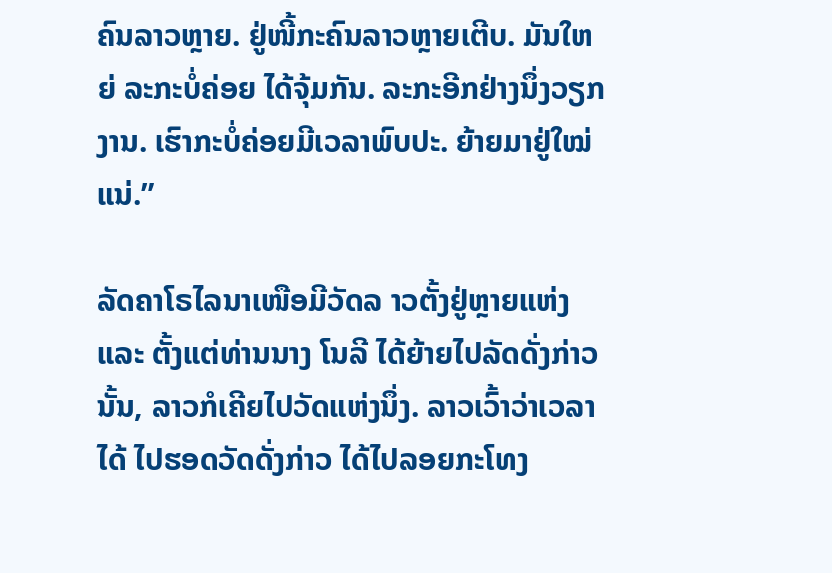ຄົນລາວຫຼາຍ. ຢູ່ໜີ້ກະຄົນລາວຫຼາຍເຕີບ. ມັນໃຫຍ່ ລະກະບໍ່ຄ່ອຍ ໄດ້ຈຸ້ມກັນ. ລະກະອີກຢ່າງນຶ່ງວຽກງານ. ເຮົາກະບໍ່ຄ່ອຍມີເວລາພົບປະ. ຍ້າຍມາຢູ່ໃໝ່ແນ່.”

ລັດຄາໂຣໄລນາເໜືອມີວັດລ າວຕັ້ງຢູ່ຫຼາຍແຫ່ງ ແລະ ຕັ້ງແຕ່ທ່ານນາງ ໂນລີ ໄດ້ຍ້າຍໄປລັດດັ່ງກ່າວນັ້ນ, ລາວກໍເຄີຍໄປວັດແຫ່ງນຶ່ງ. ລາວເວົ້າວ່າເວລາໄດ້ ໄປຮອດວັດດັ່ງກ່າວ ໄດ້ໄປລອຍກະໂທງ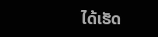ໄດ້ເຮັດ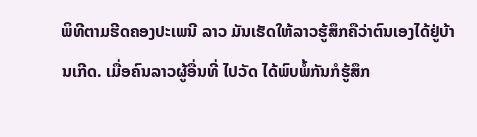ພິທີຕາມຮີດຄອງປະເພນີ ລາວ ມັນເຮັດໃຫ້ລາວຮູ້ສຶກຄືວ່າຕົນເອງໄດ້ຢູ່ບ້ານເກີດ. ເມື່ອຄົນລາວຜູ້ອື່ນທີ່ ໄປວັດ ໄດ້ພົບພໍ້ກັນກໍຮູ້ສຶກ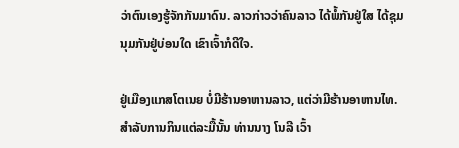ວ່າຕົນເອງຮູ້ຈັກກັນມາດົນ. ລາວກ່າວວ່າຄົນລາວ ໄດ້ພໍ້ກັນຢູ່ໃສ ໄດ້ຊຸມນຸມກັນຢູ່ບ່ອນໃດ ເຂົາເຈົ້າກໍດີໃຈ.

ຢູ່ເມືອງແກສໂຕເນຍ ບໍ່ມີຮ້ານອາຫານລາວ, ແຕ່ວ່າມີຮ້ານອາຫານໄທ. ສຳລັບການກິນແຕ່ລະມື້ນັ້ນ ທ່ານນາງ ໂນລີ ເວົ້າ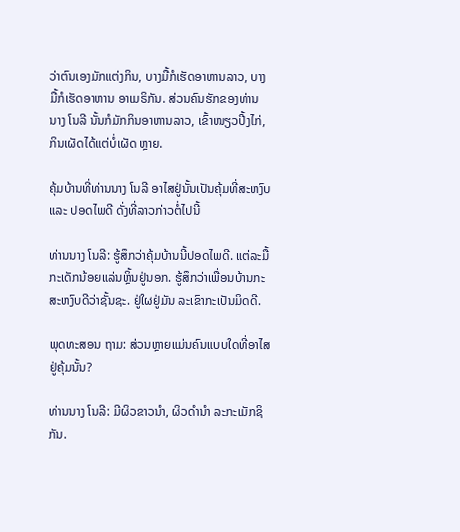ວ່າຕົນເອງມັກແຕ່ງກິນ, ບາງມື້ກໍເຮັດອາຫານລາວ, ບາງມື້ກໍເຮັດອາຫານ ອາເມຣິກັນ. ສ່ວນຄົນຮັກຂອງທ່ານ ນາງ ໂນລີ ນັ້ນກໍມັກກິນອາຫານລາວ, ເຂົ້າໜຽວປີ້ງໄກ່, ກິນເຜັດໄດ້ແຕ່ບໍ່ເຜັດ ຫຼາຍ.

ຄຸ້ມບ້ານທີ່ທ່ານນາງ ໂນລີ ອາໄສຢູ່ນັ້ນເປັນຄຸ້ມທີ່ສະຫງົບ ແລະ ປອດໄພດີ ດັ່ງທີ່ລາວກ່າວຕໍ່ໄປນີ້

ທ່ານນາງ ໂນລີ: ຮູ້ສຶກວ່າຄຸ້ມບ້ານນີ້ປອດໄພດີ. ແຕ່ລະມື້ກະເດັກນ້ອຍແລ່ນຫຼິ້ນຢູ່ນອກ. ຮູ້ສຶກວ່າເພື່ອນບ້ານກະສະຫງົບດີວ່າຊັ້ນຊະ. ຢູ່ໃຜຢູ່ມັນ ລະເຂົາກະເປັນມິດດີ.

ພຸດທະສອນ ຖາມ: ສ່ວນຫຼາຍແມ່ນຄົນແບບໃດທີ່ອາໄສຢູ່ຄຸ້ມນັ້ນ?

ທ່ານນາງ ໂນລີ: ມີຜິວຂາວນຳ, ຜິວດຳນຳ ລະກະເມັກຊິກັນ.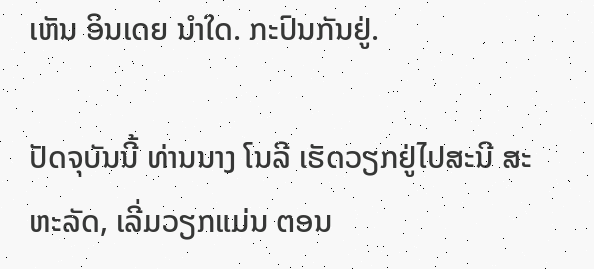ເຫັນ ອິນເດຍ ນຳໃດ. ກະປົນກັນຢູ່.

ປັດຈຸບັນນີ້ ທ່ານນາງ ໂນລີ ເຮັດວຽກຢູ່ໄປສະນີ ສະຫະລັດ, ເລີ່ມວຽກແມ່ນ ຕອນ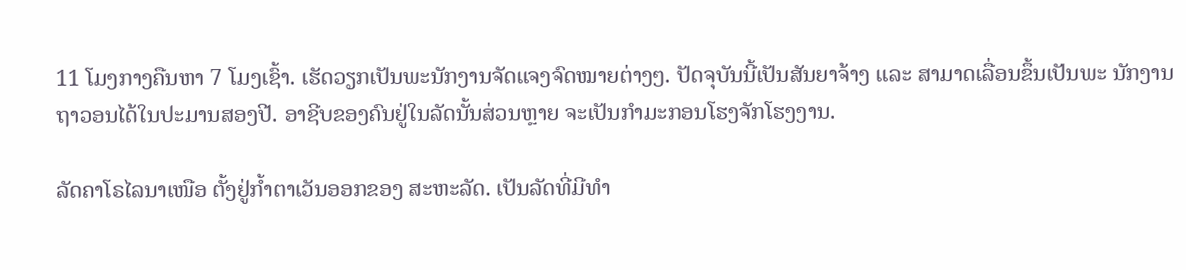11 ໂມງກາງຄືນຫາ 7 ໂມງເຊົ້າ. ເຮັດວຽກເປັນພະນັກງານຈັດແຈງຈົດໝາຍຕ່າງໆ. ປັດຈຸບັນນີ້ເປັນສັນຍາຈ້າງ ແລະ ສາມາດເລື່ອນຂຶ້ນເປັນພະ ນັກງານຖາວອນໄດ້ໃນປະມານສອງປີ. ອາຊີບຂອງຄົນຢູ່ໃນລັດນັ້ນສ່ວນຫຼາຍ ຈະເປັນກຳມະກອນໂຮງຈັກໂຮງງານ.

ລັດຄາໂຣໄລນາເໜືອ ຕັ້ງຢູ່ກໍ້າຕາເວັນອອກຂອງ ສະຫະລັດ. ເປັນລັດທີ່ມີທຳ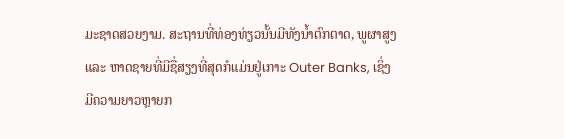ມະຊາດສວຍງາມ. ສະຖານທີ່ທ່ອງທ່ຽວນັ້ນມີທັງນໍ້າຕົກຕາດ, ພູຜາສູງ ແລະ ຫາດຊາຍທີ່ມີຊື່ສຽງທີ່ສຸດກໍແມ່ນຢູ່ເກາະ Outer Banks, ເຊິ່ງມີຄວາມຍາວຫຼາຍກ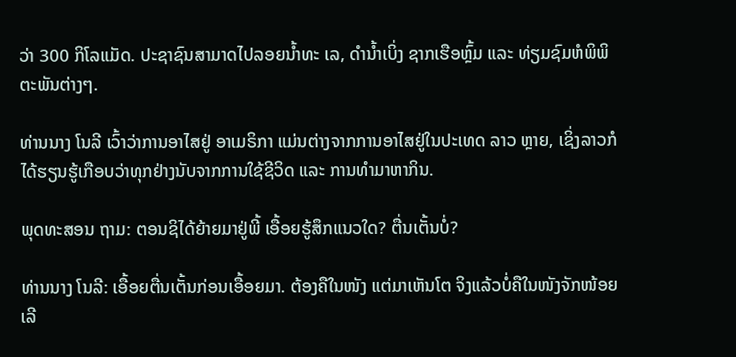ວ່າ 300 ກິໂລແມັດ. ປະຊາຊົນສາມາດໄປລອຍນໍ້າທະ ເລ, ດຳນໍ້າເບິ່ງ ຊາກເຮືອຫຼົ້ມ ແລະ ທ່ຽມຊົມຫໍພິພິຕະພັນຕ່າງໆ.

ທ່ານນາງ ໂນລີ ເວົ້າວ່າການອາໄສຢູ່ ອາເມຣິກາ ແມ່ນຕ່າງຈາກການອາໄສຢູ່ໃນປະເທດ ລາວ ຫຼາຍ, ເຊິ່ງລາວກໍໄດ້ຮຽນຮູ້ເກືອບວ່າທຸກຢ່າງນັບຈາກການໃຊ້ຊີວິດ ແລະ ການທຳມາຫາກິນ.

ພຸດທະສອນ ຖາມ: ຕອນຊິໄດ້ຍ້າຍມາຢູ່ພີ້ ເອື້ອຍຮູ້ສຶກແນວໃດ? ຕື່ນເຕັ້ນບໍ່?

ທ່ານນາງ ໂນລີ: ເອື້ອຍຕື່ນເຕັ້ນກ່ອນເອື້ອຍມາ. ຕ້ອງຄືໃນໜັງ ແຕ່ມາເຫັນໂຕ ຈິງແລ້ວບໍ່ຄືໃນໜັງຈັກໜ້ອຍເລີ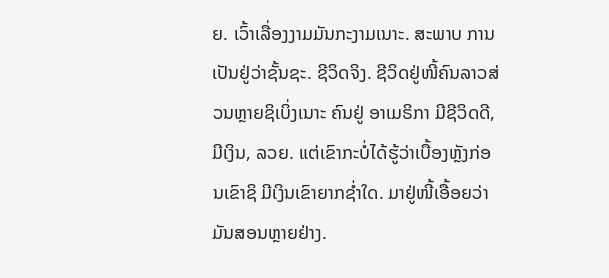ຍ. ເວົ້າເລື່ອງງາມມັນກະງາມເນາະ. ສະພາບ ການເປັນຢູ່ວ່າຊັ້ນຊະ. ຊີວິດຈິງ. ຊີວິດຢູ່ໜີ້ຄົນລາວສ່ວນຫຼາຍຊິເບິ່ງເນາະ ຄົນຢູ່ ອາເມຣິກາ ມີຊີວິດດີ, ມີເງິນ, ລວຍ. ແຕ່ເຂົາກະບໍ່ໄດ້ຮູ້ວ່າເບື້ອງຫຼັງກ່ອນເຂົາຊິ ມີເງິນເຂົາຍາກຊໍ່າໃດ. ມາຢູ່ໜີ້ເອື້ອຍວ່າມັນສອນຫຼາຍຢ່າງ.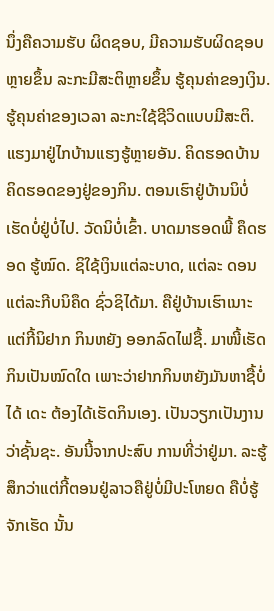ນຶ່ງຄືຄວາມຮັບ ຜິດຊອບ, ມີຄວາມຮັບຜິດຊອບຫຼາຍຂຶ້ນ ລະກະມີສະຕິຫຼາຍຂຶ້ນ ຮູ້ຄຸນຄ່າຂອງເງິນ. ຮູ້ຄຸນຄ່າຂອງເວລາ ລະກະໃຊ້ຊີວິດແບບມີສະຕິ. ແຮງມາຢູ່ໄກບ້ານແຮງຮູ້ຫຼາຍອັນ. ຄິດຮອດບ້ານ ຄິດຮອດຂອງຢູ່ຂອງກິນ. ຕອນເຮົາຢູ່ບ້ານນິບໍ່ເຮັດບໍ່ຢູ່ບໍ່ໄປ. ວັດນິບໍ່ເຂົ້າ. ບາດມາຮອດພີ້ ຄຶດຮອດ ຮູ້ໝົດ. ຊິໃຊ້ເງິນແຕ່ລະບາດ, ແຕ່ລະ ດອນ ແຕ່ລະກີບນິຄຶດ ຊົ່ວຊິໄດ້ມາ. ຄືຢູ່ບ້ານເຮົາເນາະ ແຕ່ກີ້ນິຢາກ ກິນຫຍັງ ອອກລົດໄຟຊື້. ມາໜີ້ເຮັດກິນເປັນໝົດໃດ ເພາະວ່າຢາກກິນຫຍັງມັນຫາຊື້ບໍ່ໄດ້ ເດະ ຕ້ອງໄດ້ເຮັດກິນເອງ. ເປັນວຽກເປັນງານ ວ່າຊັ້ນຊະ. ອັນນີ້ຈາກປະສົບ ການທີ່ວ່າຢູ່ມາ. ລະຮູ້ສຶກວ່າແຕ່ກີ້ຕອນຢູ່ລາວຄືຢູ່ບໍ່ມີປະໂຫຍດ ຄືບໍ່ຮູ້ຈັກເຮັດ ນັ້ນ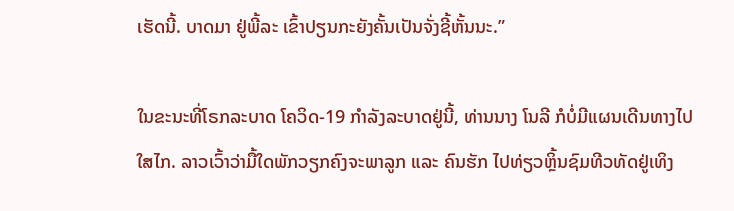ເຮັດນີ້. ບາດມາ ຢູ່ພີ້ລະ ເຂົ້າປຽນກະຍັງຄັ້ນເປັນຈັ່ງຊີ້ຫັ້ນນະ.”

ໃນຂະນະທີ່ໂຣກລະບາດ ໂຄວິດ-19 ກຳລັງລະບາດຢູ່ນີ້, ທ່ານນາງ ໂນລີ ກໍບໍ່ມີແຜນເດີນທາງໄປໃສໄກ. ລາວເວົ້າວ່າມື້ໃດພັກວຽກຄົງຈະພາລູກ ແລະ ຄົນຮັກ ໄປທ່ຽວຫຼິ້ນຊົມທີວທັດຢູ່ເທິງ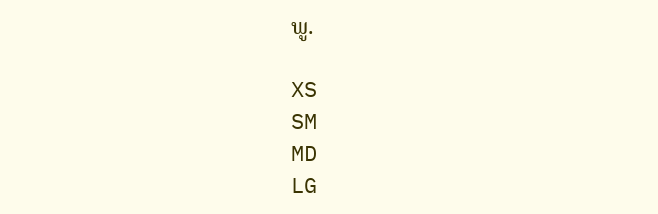ພູ.

XS
SM
MD
LG